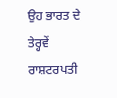ਉਹ ਭਾਰਤ ਦੇ ਤੇਰ੍ਹਵੇਂ ਰਾਸ਼ਟਰਪਤੀ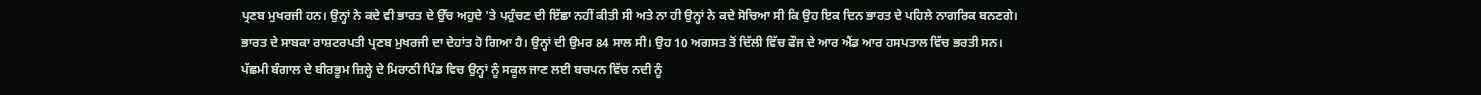ਪ੍ਰਣਬ ਮੁਖਰਜੀ ਹਨ। ਉਨ੍ਹਾਂ ਨੇ ਕਦੇ ਵੀ ਭਾਰਤ ਦੇ ਉੱਚ ਅਹੁਦੇ 'ਤੇ ਪਹੁੰਚਣ ਦੀ ਇੱਛਾ ਨਹੀਂ ਕੀਤੀ ਸੀ ਅਤੇ ਨਾ ਹੀ ਉਨ੍ਹਾਂ ਨੇ ਕਦੇ ਸੋਚਿਆ ਸੀ ਕਿ ਉਹ ਇਕ ਦਿਨ ਭਾਰਤ ਦੇ ਪਹਿਲੇ ਨਾਗਰਿਕ ਬਨਣਗੇ।
ਭਾਰਤ ਦੇ ਸਾਬਕਾ ਰਾਸ਼ਟਰਪਤੀ ਪ੍ਰਣਬ ਮੁਖਰਜੀ ਦਾ ਦੇਹਾਂਤ ਹੋ ਗਿਆ ਹੈ। ਉਨ੍ਹਾਂ ਦੀ ਉਮਰ 84 ਸਾਲ ਸੀ। ਉਹ 10 ਅਗਸਤ ਤੋਂ ਦਿੱਲੀ ਵਿੱਚ ਫੌਜ ਦੇ ਆਰ ਐਂਡ ਆਰ ਹਸਪਤਾਲ ਵਿੱਚ ਭਰਤੀ ਸਨ।
ਪੱਛਮੀ ਬੰਗਾਲ ਦੇ ਬੀਰਭੂਮ ਜ਼ਿਲ੍ਹੇ ਦੇ ਮਿਰਾਠੀ ਪਿੰਡ ਵਿਚ ਉਨ੍ਹਾਂ ਨੂੰ ਸਕੂਲ ਜਾਣ ਲਈ ਬਚਪਨ ਵਿੱਚ ਨਦੀ ਨੂੰ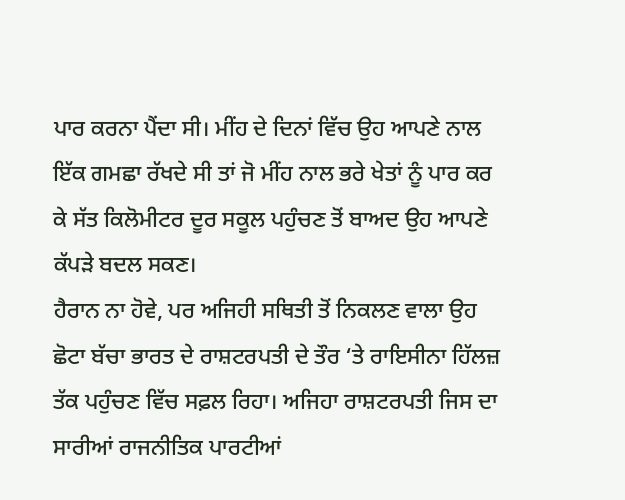ਪਾਰ ਕਰਨਾ ਪੈਂਦਾ ਸੀ। ਮੀਂਹ ਦੇ ਦਿਨਾਂ ਵਿੱਚ ਉਹ ਆਪਣੇ ਨਾਲ ਇੱਕ ਗਮਛਾ ਰੱਖਦੇ ਸੀ ਤਾਂ ਜੋ ਮੀਂਹ ਨਾਲ ਭਰੇ ਖੇਤਾਂ ਨੂੰ ਪਾਰ ਕਰ ਕੇ ਸੱਤ ਕਿਲੋਮੀਟਰ ਦੂਰ ਸਕੂਲ ਪਹੁੰਚਣ ਤੋਂ ਬਾਅਦ ਉਹ ਆਪਣੇ ਕੱਪੜੇ ਬਦਲ ਸਕਣ।
ਹੈਰਾਨ ਨਾ ਹੋਵੇ, ਪਰ ਅਜਿਹੀ ਸਥਿਤੀ ਤੋਂ ਨਿਕਲਣ ਵਾਲਾ ਉਹ ਛੋਟਾ ਬੱਚਾ ਭਾਰਤ ਦੇ ਰਾਸ਼ਟਰਪਤੀ ਦੇ ਤੌਰ ‘ਤੇ ਰਾਇਸੀਨਾ ਹਿੱਲਜ਼ ਤੱਕ ਪਹੁੰਚਣ ਵਿੱਚ ਸਫ਼ਲ ਰਿਹਾ। ਅਜਿਹਾ ਰਾਸ਼ਟਰਪਤੀ ਜਿਸ ਦਾ ਸਾਰੀਆਂ ਰਾਜਨੀਤਿਕ ਪਾਰਟੀਆਂ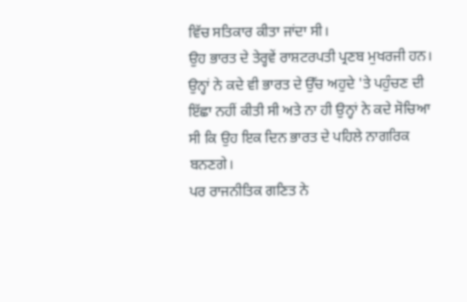ਵਿੱਚ ਸਤਿਕਾਰ ਕੀਤਾ ਜਾਂਦਾ ਸੀ।
ਉਹ ਭਾਰਤ ਦੇ ਤੇਰ੍ਹਵੇਂ ਰਾਸ਼ਟਰਪਤੀ ਪ੍ਰਣਬ ਮੁਖਰਜੀ ਹਨ। ਉਨ੍ਹਾਂ ਨੇ ਕਦੇ ਵੀ ਭਾਰਤ ਦੇ ਉੱਚ ਅਹੁਦੇ 'ਤੇ ਪਹੁੰਚਣ ਦੀ ਇੱਛਾ ਨਹੀਂ ਕੀਤੀ ਸੀ ਅਤੇ ਨਾ ਹੀ ਉਨ੍ਹਾਂ ਨੇ ਕਦੇ ਸੋਚਿਆ ਸੀ ਕਿ ਉਹ ਇਕ ਦਿਨ ਭਾਰਤ ਦੇ ਪਹਿਲੇ ਨਾਗਰਿਕ ਬਨਣਗੇ।
ਪਰ ਰਾਜਨੀਤਿਕ ਗਣਿਤ ਨੇ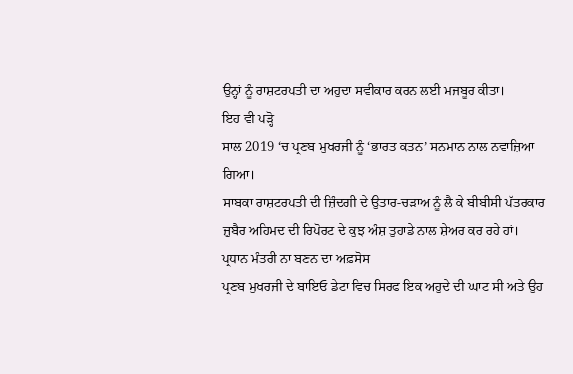ਉਨ੍ਹਾਂ ਨੂੰ ਰਾਸ਼ਟਰਪਤੀ ਦਾ ਅਹੁਦਾ ਸਵੀਕਾਰ ਕਰਨ ਲਈ ਮਜਬੂਰ ਕੀਤਾ।
ਇਹ ਵੀ ਪੜ੍ਹੋ
ਸਾਲ 2019 ‘ਚ ਪ੍ਰਣਬ ਮੁਖਰਜੀ ਨੂੰ ‘ਭਾਰਤ ਕਤਨ’ ਸਨਮਾਨ ਨਾਲ ਨਵਾਜ਼ਿਆ ਗਿਆ।
ਸਾਬਕਾ ਰਾਸ਼ਟਰਪਤੀ ਦੀ ਜ਼ਿੰਦਗੀ ਦੇ ਉਤਾਰ-ਚੜਾਅ ਨੂੰ ਲੈ ਕੇ ਬੀਬੀਸੀ ਪੱਤਰਕਾਰ ਜ਼ੁਬੈਰ ਅਹਿਮਦ ਦੀ ਰਿਪੋਰਟ ਦੇ ਕੁਝ ਅੰਸ਼ ਤੁਹਾਡੇ ਨਾਲ ਸ਼ੇਅਰ ਕਰ ਰਹੇ ਹਾਂ।
ਪ੍ਰਧਾਨ ਮੰਤਰੀ ਨਾ ਬਣਨ ਦਾ ਅਫ਼ਸੋਸ
ਪ੍ਰਣਬ ਮੁਖਰਜੀ ਦੇ ਬਾਇਓ ਡੇਟਾ ਵਿਚ ਸਿਰਫ ਇਕ ਅਹੁਦੇ ਦੀ ਘਾਟ ਸੀ ਅਤੇ ਉਹ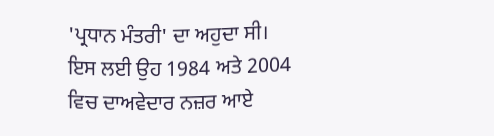'ਪ੍ਰਧਾਨ ਮੰਤਰੀ' ਦਾ ਅਹੁਦਾ ਸੀ। ਇਸ ਲਈ ਉਹ 1984 ਅਤੇ 2004 ਵਿਚ ਦਾਅਵੇਦਾਰ ਨਜ਼ਰ ਆਏ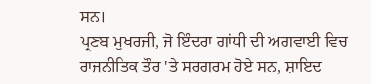ਸਨ।
ਪ੍ਰਣਬ ਮੁਖਰਜੀ, ਜੋ ਇੰਦਰਾ ਗਾਂਧੀ ਦੀ ਅਗਵਾਈ ਵਿਚ ਰਾਜਨੀਤਿਕ ਤੌਰ 'ਤੇ ਸਰਗਰਮ ਹੋਏ ਸਨ, ਸ਼ਾਇਦ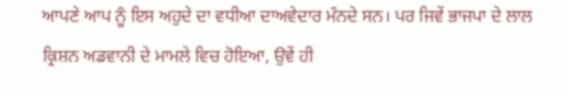ਆਪਣੇ ਆਪ ਨੂੰ ਇਸ ਅਹੁਦੇ ਦਾ ਵਧੀਆ ਦਾਅਵੇਦਾਰ ਮੰਨਦੇ ਸਨ। ਪਰ ਜਿਵੇਂ ਭਾਜਪਾ ਦੇ ਲਾਲ ਕ੍ਰਿਸ਼ਨ ਅਡਵਾਨੀ ਦੇ ਮਾਮਲੇ ਵਿਚ ਹੋਇਆ, ਉਵੇਂ ਹੀ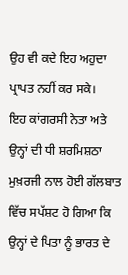ਉਹ ਵੀ ਕਦੇ ਇਹ ਅਹੁਦਾ ਪ੍ਰਾਪਤ ਨਹੀਂ ਕਰ ਸਕੇ।
ਇਹ ਕਾਂਗਰਸੀ ਨੇਤਾ ਅਤੇ ਉਨ੍ਹਾਂ ਦੀ ਧੀ ਸ਼ਰਮਿਸ਼ਠਾ ਮੁਖ਼ਰਜੀ ਨਾਲ ਹੋਈ ਗੱਲਬਾਤ ਵਿੱਚ ਸਪੱਸ਼ਟ ਹੋ ਗਿਆ ਕਿ ਉਨ੍ਹਾਂ ਦੇ ਪਿਤਾ ਨੂੰ ਭਾਰਤ ਦੇ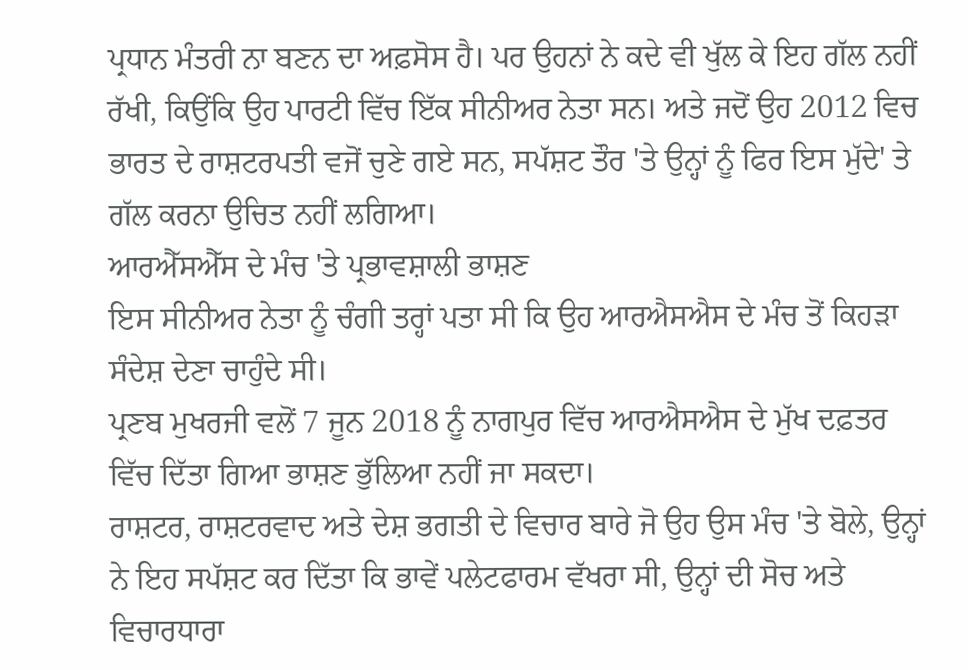ਪ੍ਰਧਾਨ ਮੰਤਰੀ ਨਾ ਬਣਨ ਦਾ ਅਫ਼ਸੋਸ ਹੈ। ਪਰ ਉਹਨਾਂ ਨੇ ਕਦੇ ਵੀ ਖੁੱਲ ਕੇ ਇਹ ਗੱਲ ਨਹੀਂ ਰੱਖੀ, ਕਿਉਂਕਿ ਉਹ ਪਾਰਟੀ ਵਿੱਚ ਇੱਕ ਸੀਨੀਅਰ ਨੇਤਾ ਸਨ। ਅਤੇ ਜਦੋਂ ਉਹ 2012 ਵਿਚ ਭਾਰਤ ਦੇ ਰਾਸ਼ਟਰਪਤੀ ਵਜੋਂ ਚੁਣੇ ਗਏ ਸਨ, ਸਪੱਸ਼ਟ ਤੌਰ 'ਤੇ ਉਨ੍ਹਾਂ ਨੂੰ ਫਿਰ ਇਸ ਮੁੱਦੇ' ਤੇ ਗੱਲ ਕਰਨਾ ਉਚਿਤ ਨਹੀਂ ਲਗਿਆ।
ਆਰਐੱਸਐੱਸ ਦੇ ਮੰਚ 'ਤੇ ਪ੍ਰਭਾਵਸ਼ਾਲੀ ਭਾਸ਼ਣ
ਇਸ ਸੀਨੀਅਰ ਨੇਤਾ ਨੂੰ ਚੰਗੀ ਤਰ੍ਹਾਂ ਪਤਾ ਸੀ ਕਿ ਉਹ ਆਰਐਸਐਸ ਦੇ ਮੰਚ ਤੋਂ ਕਿਹੜਾ ਸੰਦੇਸ਼ ਦੇਣਾ ਚਾਹੁੰਦੇ ਸੀ।
ਪ੍ਰਣਬ ਮੁਖਰਜੀ ਵਲੋਂ 7 ਜੂਨ 2018 ਨੂੰ ਨਾਗਪੁਰ ਵਿੱਚ ਆਰਐਸਐਸ ਦੇ ਮੁੱਖ ਦਫ਼ਤਰ ਵਿੱਚ ਦਿੱਤਾ ਗਿਆ ਭਾਸ਼ਣ ਭੁੱਲਿਆ ਨਹੀਂ ਜਾ ਸਕਦਾ।
ਰਾਸ਼ਟਰ, ਰਾਸ਼ਟਰਵਾਦ ਅਤੇ ਦੇਸ਼ ਭਗਤੀ ਦੇ ਵਿਚਾਰ ਬਾਰੇ ਜੋ ਉਹ ਉਸ ਮੰਚ 'ਤੇ ਬੋਲੇ, ਉਨ੍ਹਾਂ ਨੇ ਇਹ ਸਪੱਸ਼ਟ ਕਰ ਦਿੱਤਾ ਕਿ ਭਾਵੇਂ ਪਲੇਟਫਾਰਮ ਵੱਖਰਾ ਸੀ, ਉਨ੍ਹਾਂ ਦੀ ਸੋਚ ਅਤੇ ਵਿਚਾਰਧਾਰਾ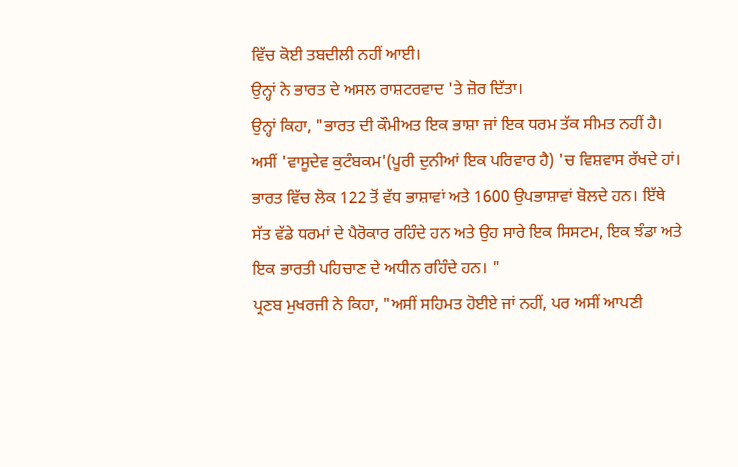ਵਿੱਚ ਕੋਈ ਤਬਦੀਲੀ ਨਹੀਂ ਆਈ।
ਉਨ੍ਹਾਂ ਨੇ ਭਾਰਤ ਦੇ ਅਸਲ ਰਾਸ਼ਟਰਵਾਦ 'ਤੇ ਜ਼ੋਰ ਦਿੱਤਾ।
ਉਨ੍ਹਾਂ ਕਿਹਾ, "ਭਾਰਤ ਦੀ ਕੌਮੀਅਤ ਇਕ ਭਾਸ਼ਾ ਜਾਂ ਇਕ ਧਰਮ ਤੱਕ ਸੀਮਤ ਨਹੀਂ ਹੈ। ਅਸੀਂ 'ਵਾਸੂਦੇਵ ਕੁਟੰਬਕਮ'(ਪੂਰੀ ਦੁਨੀਆਂ ਇਕ ਪਰਿਵਾਰ ਹੈ) 'ਚ ਵਿਸ਼ਵਾਸ ਰੱਖਦੇ ਹਾਂ। ਭਾਰਤ ਵਿੱਚ ਲੋਕ 122 ਤੋਂ ਵੱਧ ਭਾਸ਼ਾਵਾਂ ਅਤੇ 1600 ਉਪਭਾਸ਼ਾਵਾਂ ਬੋਲਦੇ ਹਨ। ਇੱਥੇ ਸੱਤ ਵੱਡੇ ਧਰਮਾਂ ਦੇ ਪੈਰੋਕਾਰ ਰਹਿੰਦੇ ਹਨ ਅਤੇ ਉਹ ਸਾਰੇ ਇਕ ਸਿਸਟਮ, ਇਕ ਝੰਡਾ ਅਤੇ ਇਕ ਭਾਰਤੀ ਪਹਿਚਾਣ ਦੇ ਅਧੀਨ ਰਹਿੰਦੇ ਹਨ। "
ਪ੍ਰਣਬ ਮੁਖਰਜੀ ਨੇ ਕਿਹਾ, "ਅਸੀਂ ਸਹਿਮਤ ਹੋਈਏ ਜਾਂ ਨਹੀਂ, ਪਰ ਅਸੀਂ ਆਪਣੀ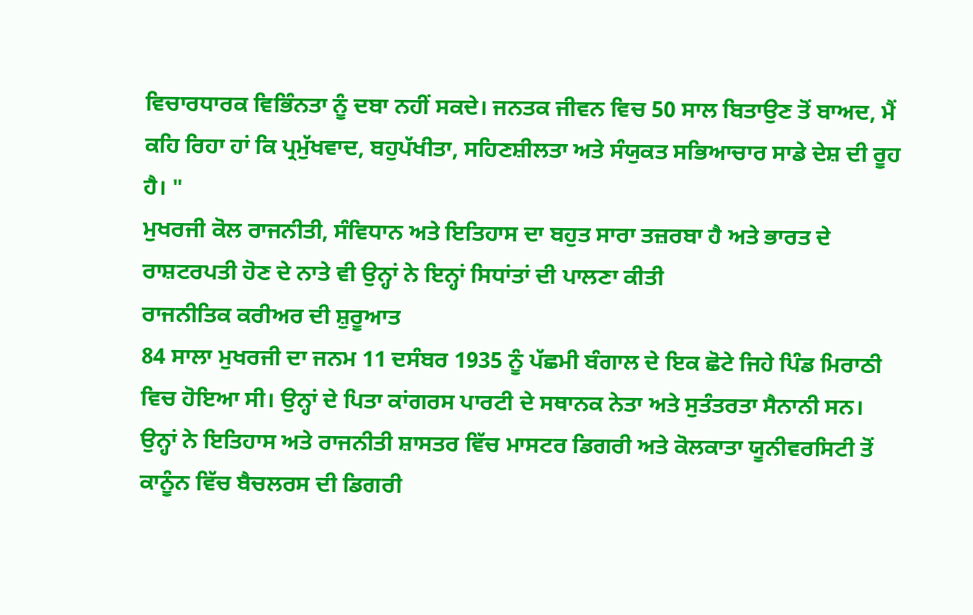ਵਿਚਾਰਧਾਰਕ ਵਿਭਿੰਨਤਾ ਨੂੰ ਦਬਾ ਨਹੀਂ ਸਕਦੇ। ਜਨਤਕ ਜੀਵਨ ਵਿਚ 50 ਸਾਲ ਬਿਤਾਉਣ ਤੋਂ ਬਾਅਦ, ਮੈਂ ਕਹਿ ਰਿਹਾ ਹਾਂ ਕਿ ਪ੍ਰਮੁੱਖਵਾਦ, ਬਹੁਪੱਖੀਤਾ, ਸਹਿਣਸ਼ੀਲਤਾ ਅਤੇ ਸੰਯੁਕਤ ਸਭਿਆਚਾਰ ਸਾਡੇ ਦੇਸ਼ ਦੀ ਰੂਹ ਹੈ। "
ਮੁਖਰਜੀ ਕੋਲ ਰਾਜਨੀਤੀ, ਸੰਵਿਧਾਨ ਅਤੇ ਇਤਿਹਾਸ ਦਾ ਬਹੁਤ ਸਾਰਾ ਤਜ਼ਰਬਾ ਹੈ ਅਤੇ ਭਾਰਤ ਦੇ ਰਾਸ਼ਟਰਪਤੀ ਹੋਣ ਦੇ ਨਾਤੇ ਵੀ ਉਨ੍ਹਾਂ ਨੇ ਇਨ੍ਹਾਂ ਸਿਧਾਂਤਾਂ ਦੀ ਪਾਲਣਾ ਕੀਤੀ
ਰਾਜਨੀਤਿਕ ਕਰੀਅਰ ਦੀ ਸ਼ੁਰੂਆਤ
84 ਸਾਲਾ ਮੁਖਰਜੀ ਦਾ ਜਨਮ 11 ਦਸੰਬਰ 1935 ਨੂੰ ਪੱਛਮੀ ਬੰਗਾਲ ਦੇ ਇਕ ਛੋਟੇ ਜਿਹੇ ਪਿੰਡ ਮਿਰਾਠੀ ਵਿਚ ਹੋਇਆ ਸੀ। ਉਨ੍ਹਾਂ ਦੇ ਪਿਤਾ ਕਾਂਗਰਸ ਪਾਰਟੀ ਦੇ ਸਥਾਨਕ ਨੇਤਾ ਅਤੇ ਸੁਤੰਤਰਤਾ ਸੈਨਾਨੀ ਸਨ।
ਉਨ੍ਹਾਂ ਨੇ ਇਤਿਹਾਸ ਅਤੇ ਰਾਜਨੀਤੀ ਸ਼ਾਸਤਰ ਵਿੱਚ ਮਾਸਟਰ ਡਿਗਰੀ ਅਤੇ ਕੋਲਕਾਤਾ ਯੂਨੀਵਰਸਿਟੀ ਤੋਂ ਕਾਨੂੰਨ ਵਿੱਚ ਬੈਚਲਰਸ ਦੀ ਡਿਗਰੀ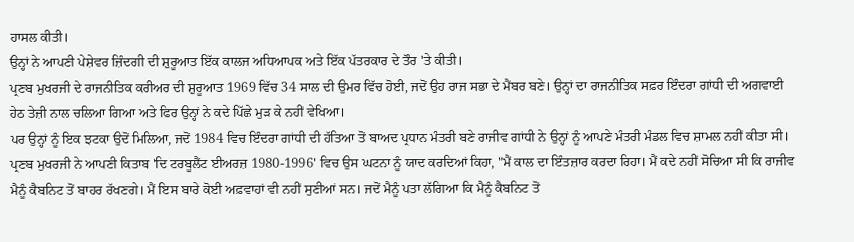ਹਾਸਲ ਕੀਤੀ।
ਉਨ੍ਹਾਂ ਨੇ ਆਪਣੀ ਪੇਸ਼ੇਵਰ ਜ਼ਿੰਦਗੀ ਦੀ ਸ਼ੁਰੂਆਤ ਇੱਕ ਕਾਲਜ ਅਧਿਆਪਕ ਅਤੇ ਇੱਕ ਪੱਤਰਕਾਰ ਦੇ ਤੌਰ 'ਤੇ ਕੀਤੀ।
ਪ੍ਰਣਬ ਮੁਖਰਜੀ ਦੇ ਰਾਜਨੀਤਿਕ ਕਰੀਅਰ ਦੀ ਸ਼ੁਰੂਆਤ 1969 ਵਿੱਚ 34 ਸਾਲ ਦੀ ਉਮਰ ਵਿੱਚ ਹੋਈ, ਜਦੋਂ ਉਹ ਰਾਜ ਸਭਾ ਦੇ ਮੈਂਬਰ ਬਣੇ। ਉਨ੍ਹਾਂ ਦਾ ਰਾਜਨੀਤਿਕ ਸਫ਼ਰ ਇੰਦਰਾ ਗਾਂਧੀ ਦੀ ਅਗਵਾਈ ਹੇਠ ਤੇਜ਼ੀ ਨਾਲ ਚਲਿਆ ਗਿਆ ਅਤੇ ਫਿਰ ਉਨ੍ਹਾਂ ਨੇ ਕਦੇ ਪਿੱਛੇ ਮੁੜ ਕੇ ਨਹੀਂ ਵੇਖਿਆ।
ਪਰ ਉਨ੍ਹਾਂ ਨੂੰ ਇਕ ਝਟਕਾ ਉਦੋਂ ਮਿਲਿਆ, ਜਦੋਂ 1984 ਵਿਚ ਇੰਦਰਾ ਗਾਂਧੀ ਦੀ ਹੱਤਿਆ ਤੋਂ ਬਾਅਦ ਪ੍ਰਧਾਨ ਮੰਤਰੀ ਬਣੇ ਰਾਜੀਵ ਗਾਂਧੀ ਨੇ ਉਨ੍ਹਾਂ ਨੂੰ ਆਪਣੇ ਮੰਤਰੀ ਮੰਡਲ ਵਿਚ ਸ਼ਾਮਲ ਨਹੀਂ ਕੀਤਾ ਸੀ।
ਪ੍ਰਣਬ ਮੁਖਰਜੀ ਨੇ ਆਪਣੀ ਕਿਤਾਬ 'ਦਿ ਟਰਬੂਲੈਂਟ ਈਅਰਜ਼ 1980-1996' ਵਿਚ ਉਸ ਘਟਨਾ ਨੂੰ ਯਾਦ ਕਰਦਿਆਂ ਕਿਹਾ, "ਮੈਂ ਕਾਲ ਦਾ ਇੰਤਜ਼ਾਰ ਕਰਦਾ ਰਿਹਾ। ਮੈਂ ਕਦੇ ਨਹੀਂ ਸੋਚਿਆ ਸੀ ਕਿ ਰਾਜੀਵ ਮੈਨੂੰ ਕੈਬਨਿਟ ਤੋਂ ਬਾਹਰ ਰੱਖਣਗੇ। ਮੈਂ ਇਸ ਬਾਰੇ ਕੋਈ ਅਫ਼ਵਾਹਾਂ ਵੀ ਨਹੀਂ ਸੁਣੀਆਂ ਸਨ। ਜਦੋਂ ਮੈਨੂੰ ਪਤਾ ਲੱਗਿਆ ਕਿ ਮੈਨੂੰ ਕੈਬਨਿਟ ਤੋਂ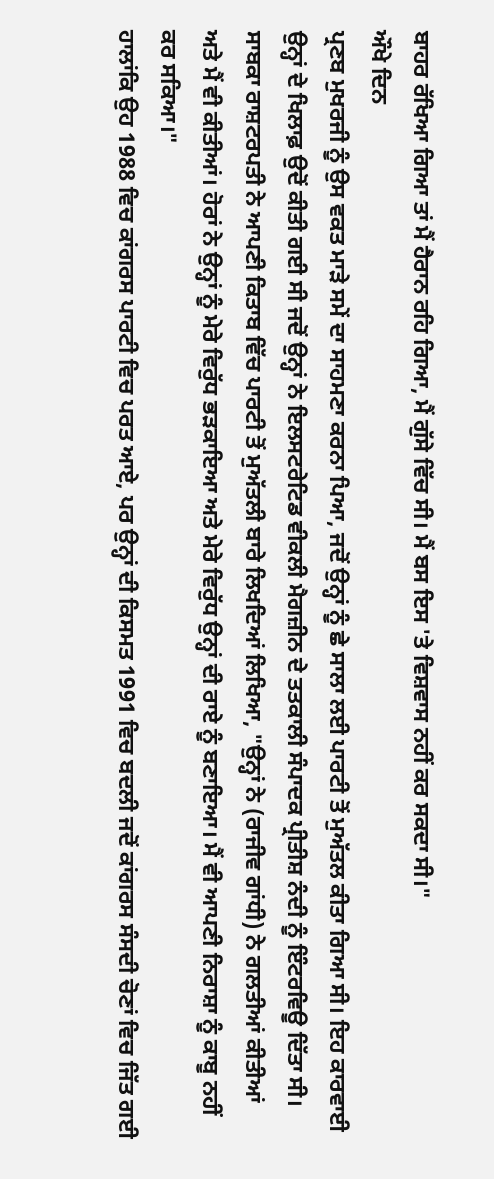ਬਾਹਰ ਰੱਖਿਆ ਗਿਆ ਤਾਂ ਮੈਂ ਹੈਰਾਨ ਰਹਿ ਗਿਆ, ਮੈਂ ਗੁੱਸੇ ਵਿੱਚ ਸੀ। ਮੈਂ ਬਸ ਇਸ 'ਤੇ ਵਿਸ਼ਵਾਸ ਨਹੀਂ ਕਰ ਸਕਦਾ ਸੀ।"
ਔਖੇ ਦਿਨ
ਪ੍ਰਣਬ ਮੁਖਰਜੀ ਨੂੰ ਉਸ ਵਕਤ ਮਾੜੇ ਸਮੇਂ ਦਾ ਸਾਹਮਣਾ ਕਰਨਾ ਪਿਆ, ਜਦੋਂ ਉਨ੍ਹਾਂ ਨੂੰ ਛੇ ਸਾਲਾ ਲਈ ਪਾਰਟੀ ਤੋਂ ਮੁਅੱਤਲ ਕੀਤਾ ਗਿਆ ਸੀ। ਇਹ ਕਾਰਵਾਈ ਉਨ੍ਹਾਂ ਦੇ ਖਿਲਾਫ਼ ਉਦੋਂ ਕੀਤੀ ਗਈ ਸੀ ਜਦੋਂ ਉਨ੍ਹਾਂ ਨੇ ਇਲਸਟਰੇਟਿਡ ਵੀਕਲੀ ਮੈਗਜ਼ੀਨ ਦੇ ਤਤਕਾਲੀ ਸੰਪਾਦਕ ਪ੍ਰੀਤੀਸ਼ ਨੰਦੀ ਨੂੰ ਇੰਟਰਵਿਊ ਦਿੱਤਾ ਸੀ।
ਸਾਬਕਾ ਰਾਸ਼ਟਰਪਤੀ ਨੇ ਆਪਣੀ ਕਿਤਾਬ ਵਿੱਚ ਪਾਰਟੀ ਤੋਂ ਮੁਅੱਤਲੀ ਬਾਰੇ ਲਿਖਦਿਆਂ ਲਿਖਿਆ, "ਉਨ੍ਹਾਂ ਨੇ (ਰਾਜੀਵ ਗਾਂਧੀ) ਨੇ ਗਲਤੀਆਂ ਕੀਤੀਆਂ ਅਤੇ ਮੈਂ ਵੀ ਕੀਤੀਆਂ। ਹੋਰਾਂ ਨੇ ਉਨ੍ਹਾਂ ਨੂੰ ਮੇਰੇ ਵਿਰੁੱਧ ਭੜਕਾਇਆ ਅਤੇ ਮੇਰੇ ਵਿਰੁੱਧ ਉਨ੍ਹਾਂ ਦੀ ਰਾਏ ਨੂੰ ਬਣਾਇਆ। ਮੈਂ ਵੀ ਆਪਣੀ ਨਿਰਾਸ਼ਾ ਨੂੰ ਕਾਬੂ ਨਹੀਂ ਕਰ ਸਕਿਆ।"
ਹਾਲਾਂਕਿ ਉਹ 1988 ਵਿਚ ਕਾਂਗਰਸ ਪਾਰਟੀ ਵਿਚ ਪਰਤ ਆਏ, ਪਰ ਉਨ੍ਹਾਂ ਦੀ ਕਿਸਮਤ 1991 ਵਿਚ ਬਦਲੀ ਜਦੋਂ ਕਾਂਗਰਸ ਸੰਸਦੀ ਚੋਣਾਂ ਵਿਚ ਜਿੱਤ ਗਈ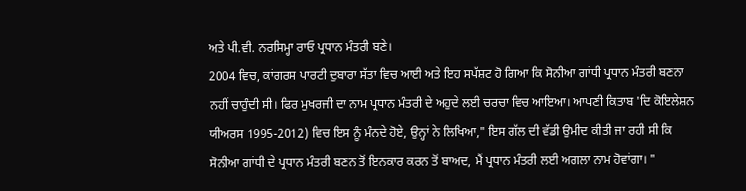ਅਤੇ ਪੀ.ਵੀ. ਨਰਸਿਮ੍ਹਾ ਰਾਓ ਪ੍ਰਧਾਨ ਮੰਤਰੀ ਬਣੇ।
2004 ਵਿਚ, ਕਾਂਗਰਸ ਪਾਰਟੀ ਦੁਬਾਰਾ ਸੱਤਾ ਵਿਚ ਆਈ ਅਤੇ ਇਹ ਸਪੱਸ਼ਟ ਹੋ ਗਿਆ ਕਿ ਸੋਨੀਆ ਗਾਂਧੀ ਪ੍ਰਧਾਨ ਮੰਤਰੀ ਬਣਨਾ ਨਹੀਂ ਚਾਹੁੰਦੀ ਸੀ। ਫਿਰ ਮੁਖਰਜੀ ਦਾ ਨਾਮ ਪ੍ਰਧਾਨ ਮੰਤਰੀ ਦੇ ਅਹੁਦੇ ਲਈ ਚਰਚਾ ਵਿਚ ਆਇਆ। ਆਪਣੀ ਕਿਤਾਬ 'ਦਿ ਕੋਇਲੇਸ਼ਨ ਯੀਅਰਸ 1995-2012) ਵਿਚ ਇਸ ਨੂੰ ਮੰਨਦੇ ਹੋਏ, ਉਨ੍ਹਾਂ ਨੇ ਲਿਖਿਆ," ਇਸ ਗੱਲ ਦੀ ਵੱਡੀ ਉਮੀਦ ਕੀਤੀ ਜਾ ਰਹੀ ਸੀ ਕਿ ਸੋਨੀਆ ਗਾਂਧੀ ਦੇ ਪ੍ਰਧਾਨ ਮੰਤਰੀ ਬਣਨ ਤੋਂ ਇਨਕਾਰ ਕਰਨ ਤੋਂ ਬਾਅਦ, ਮੈਂ ਪ੍ਰਧਾਨ ਮੰਤਰੀ ਲਈ ਅਗਲਾ ਨਾਮ ਹੋਵਾਂਗਾ। "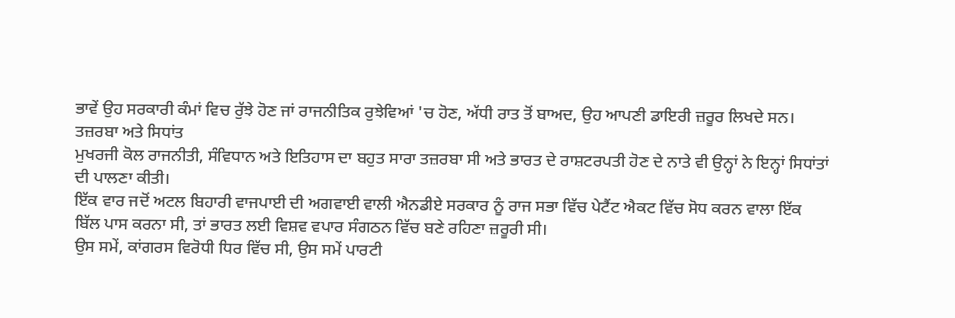ਭਾਵੇਂ ਉਹ ਸਰਕਾਰੀ ਕੰਮਾਂ ਵਿਚ ਰੁੱਝੇ ਹੋਣ ਜਾਂ ਰਾਜਨੀਤਿਕ ਰੁਝੇਵਿਆਂ 'ਚ ਹੋਣ, ਅੱਧੀ ਰਾਤ ਤੋਂ ਬਾਅਦ, ਉਹ ਆਪਣੀ ਡਾਇਰੀ ਜ਼ਰੂਰ ਲਿਖਦੇ ਸਨ।
ਤਜ਼ਰਬਾ ਅਤੇ ਸਿਧਾਂਤ
ਮੁਖਰਜੀ ਕੋਲ ਰਾਜਨੀਤੀ, ਸੰਵਿਧਾਨ ਅਤੇ ਇਤਿਹਾਸ ਦਾ ਬਹੁਤ ਸਾਰਾ ਤਜ਼ਰਬਾ ਸੀ ਅਤੇ ਭਾਰਤ ਦੇ ਰਾਸ਼ਟਰਪਤੀ ਹੋਣ ਦੇ ਨਾਤੇ ਵੀ ਉਨ੍ਹਾਂ ਨੇ ਇਨ੍ਹਾਂ ਸਿਧਾਂਤਾਂ ਦੀ ਪਾਲਣਾ ਕੀਤੀ।
ਇੱਕ ਵਾਰ ਜਦੋਂ ਅਟਲ ਬਿਹਾਰੀ ਵਾਜਪਾਈ ਦੀ ਅਗਵਾਈ ਵਾਲੀ ਐਨਡੀਏ ਸਰਕਾਰ ਨੂੰ ਰਾਜ ਸਭਾ ਵਿੱਚ ਪੇਟੈਂਟ ਐਕਟ ਵਿੱਚ ਸੋਧ ਕਰਨ ਵਾਲਾ ਇੱਕ ਬਿੱਲ ਪਾਸ ਕਰਨਾ ਸੀ, ਤਾਂ ਭਾਰਤ ਲਈ ਵਿਸ਼ਵ ਵਪਾਰ ਸੰਗਠਨ ਵਿੱਚ ਬਣੇ ਰਹਿਣਾ ਜ਼ਰੂਰੀ ਸੀ।
ਉਸ ਸਮੇਂ, ਕਾਂਗਰਸ ਵਿਰੋਧੀ ਧਿਰ ਵਿੱਚ ਸੀ, ਉਸ ਸਮੇਂ ਪਾਰਟੀ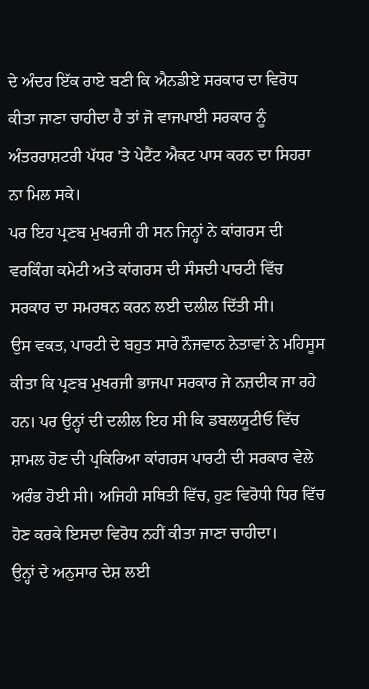ਦੇ ਅੰਦਰ ਇੱਕ ਰਾਏ ਬਣੀ ਕਿ ਐਨਡੀਏ ਸਰਕਾਰ ਦਾ ਵਿਰੋਧ ਕੀਤਾ ਜਾਣਾ ਚਾਹੀਦਾ ਹੈ ਤਾਂ ਜੋ ਵਾਜਪਾਈ ਸਰਕਾਰ ਨੂੰ ਅੰਤਰਰਾਸ਼ਟਰੀ ਪੱਧਰ 'ਤੇ ਪੇਟੈਂਟ ਐਕਟ ਪਾਸ ਕਰਨ ਦਾ ਸਿਹਰਾ ਨਾ ਮਿਲ ਸਕੇ।
ਪਰ ਇਹ ਪ੍ਰਣਬ ਮੁਖਰਜੀ ਹੀ ਸਨ ਜਿਨ੍ਹਾਂ ਨੇ ਕਾਂਗਰਸ ਦੀ ਵਰਕਿੰਗ ਕਮੇਟੀ ਅਤੇ ਕਾਂਗਰਸ ਦੀ ਸੰਸਦੀ ਪਾਰਟੀ ਵਿੱਚ ਸਰਕਾਰ ਦਾ ਸਮਰਥਨ ਕਰਨ ਲਈ ਦਲੀਲ ਦਿੱਤੀ ਸੀ।
ਉਸ ਵਕਤ, ਪਾਰਟੀ ਦੇ ਬਹੁਤ ਸਾਰੇ ਨੌਜਵਾਨ ਨੇਤਾਵਾਂ ਨੇ ਮਹਿਸੂਸ ਕੀਤਾ ਕਿ ਪ੍ਰਣਬ ਮੁਖਰਜੀ ਭਾਜਪਾ ਸਰਕਾਰ ਜੇ ਨਜ਼ਦੀਕ ਜਾ ਰਹੇ ਹਨ। ਪਰ ਉਨ੍ਹਾਂ ਦੀ ਦਲੀਲ ਇਹ ਸੀ ਕਿ ਡਬਲਯੂਟੀਓ ਵਿੱਚ ਸ਼ਾਮਲ ਹੋਣ ਦੀ ਪ੍ਰਕਿਰਿਆ ਕਾਂਗਰਸ ਪਾਰਟੀ ਦੀ ਸਰਕਾਰ ਵੇਲੇ ਅਰੰਭ ਹੋਈ ਸੀ। ਅਜਿਹੀ ਸਥਿਤੀ ਵਿੱਚ, ਹੁਣ ਵਿਰੋਧੀ ਧਿਰ ਵਿੱਚ ਹੋਣ ਕਰਕੇ ਇਸਦਾ ਵਿਰੋਧ ਨਹੀਂ ਕੀਤਾ ਜਾਣਾ ਚਾਹੀਦਾ।
ਉਨ੍ਹਾਂ ਦੇ ਅਨੁਸਾਰ ਦੇਸ਼ ਲਈ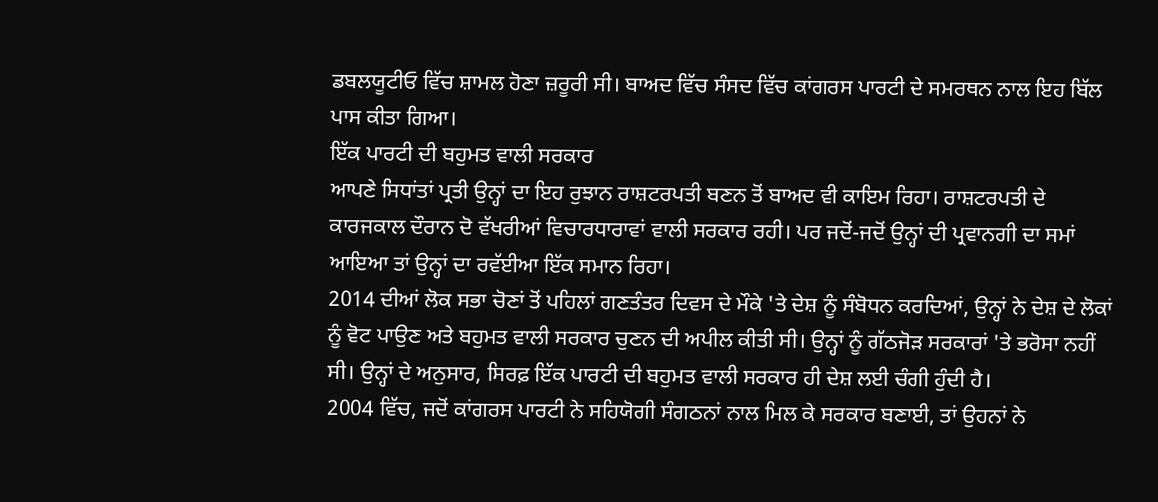ਡਬਲਯੂਟੀਓ ਵਿੱਚ ਸ਼ਾਮਲ ਹੋਣਾ ਜ਼ਰੂਰੀ ਸੀ। ਬਾਅਦ ਵਿੱਚ ਸੰਸਦ ਵਿੱਚ ਕਾਂਗਰਸ ਪਾਰਟੀ ਦੇ ਸਮਰਥਨ ਨਾਲ ਇਹ ਬਿੱਲ ਪਾਸ ਕੀਤਾ ਗਿਆ।
ਇੱਕ ਪਾਰਟੀ ਦੀ ਬਹੁਮਤ ਵਾਲੀ ਸਰਕਾਰ
ਆਪਣੇ ਸਿਧਾਂਤਾਂ ਪ੍ਰਤੀ ਉਨ੍ਹਾਂ ਦਾ ਇਹ ਰੁਝਾਨ ਰਾਸ਼ਟਰਪਤੀ ਬਣਨ ਤੋਂ ਬਾਅਦ ਵੀ ਕਾਇਮ ਰਿਹਾ। ਰਾਸ਼ਟਰਪਤੀ ਦੇ ਕਾਰਜਕਾਲ ਦੌਰਾਨ ਦੋ ਵੱਖਰੀਆਂ ਵਿਚਾਰਧਾਰਾਵਾਂ ਵਾਲੀ ਸਰਕਾਰ ਰਹੀ। ਪਰ ਜਦੋਂ-ਜਦੋਂ ਉਨ੍ਹਾਂ ਦੀ ਪ੍ਰਵਾਨਗੀ ਦਾ ਸਮਾਂ ਆਇਆ ਤਾਂ ਉਨ੍ਹਾਂ ਦਾ ਰਵੱਈਆ ਇੱਕ ਸਮਾਨ ਰਿਹਾ।
2014 ਦੀਆਂ ਲੋਕ ਸਭਾ ਚੋਣਾਂ ਤੋਂ ਪਹਿਲਾਂ ਗਣਤੰਤਰ ਦਿਵਸ ਦੇ ਮੌਕੇ 'ਤੇ ਦੇਸ਼ ਨੂੰ ਸੰਬੋਧਨ ਕਰਦਿਆਂ, ਉਨ੍ਹਾਂ ਨੇ ਦੇਸ਼ ਦੇ ਲੋਕਾਂ ਨੂੰ ਵੋਟ ਪਾਉਣ ਅਤੇ ਬਹੁਮਤ ਵਾਲੀ ਸਰਕਾਰ ਚੁਣਨ ਦੀ ਅਪੀਲ ਕੀਤੀ ਸੀ। ਉਨ੍ਹਾਂ ਨੂੰ ਗੱਠਜੋੜ ਸਰਕਾਰਾਂ 'ਤੇ ਭਰੋਸਾ ਨਹੀਂ ਸੀ। ਉਨ੍ਹਾਂ ਦੇ ਅਨੁਸਾਰ, ਸਿਰਫ਼ ਇੱਕ ਪਾਰਟੀ ਦੀ ਬਹੁਮਤ ਵਾਲੀ ਸਰਕਾਰ ਹੀ ਦੇਸ਼ ਲਈ ਚੰਗੀ ਹੁੰਦੀ ਹੈ।
2004 ਵਿੱਚ, ਜਦੋਂ ਕਾਂਗਰਸ ਪਾਰਟੀ ਨੇ ਸਹਿਯੋਗੀ ਸੰਗਠਨਾਂ ਨਾਲ ਮਿਲ ਕੇ ਸਰਕਾਰ ਬਣਾਈ, ਤਾਂ ਉਹਨਾਂ ਨੇ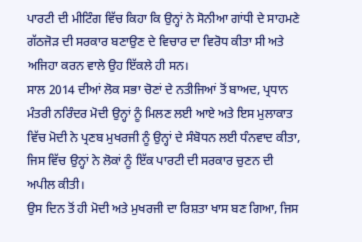ਪਾਰਟੀ ਦੀ ਮੀਟਿੰਗ ਵਿੱਚ ਕਿਹਾ ਕਿ ਉਨ੍ਹਾਂ ਨੇ ਸੋਨੀਆ ਗਾਂਧੀ ਦੇ ਸਾਹਮਣੇ ਗੱਠਜੋੜ ਦੀ ਸਰਕਾਰ ਬਣਾਉਣ ਦੇ ਵਿਚਾਰ ਦਾ ਵਿਰੋਧ ਕੀਤਾ ਸੀ ਅਤੇ ਅਜਿਹਾ ਕਰਨ ਵਾਲੇ ਉਹ ਇੱਕਲੇ ਹੀ ਸਨ।
ਸਾਲ 2014 ਦੀਆਂ ਲੋਕ ਸਭਾ ਚੋਣਾਂ ਦੇ ਨਤੀਜਿਆਂ ਤੋਂ ਬਾਅਦ, ਪ੍ਰਧਾਨ ਮੰਤਰੀ ਨਰਿੰਦਰ ਮੋਦੀ ਉਨ੍ਹਾਂ ਨੂੰ ਮਿਲਣ ਲਈ ਆਏ ਅਤੇ ਇਸ ਮੁਲਾਕਾਤ ਵਿੱਚ ਮੋਦੀ ਨੇ ਪ੍ਰਣਬ ਮੁਖਰਜੀ ਨੂੰ ਉਨ੍ਹਾਂ ਦੇ ਸੰਬੋਧਨ ਲਈ ਧੰਨਵਾਦ ਕੀਤਾ, ਜਿਸ ਵਿੱਚ ਉਨ੍ਹਾਂ ਨੇ ਲੋਕਾਂ ਨੂੰ ਇੱਕ ਪਾਰਟੀ ਦੀ ਸਰਕਾਰ ਚੁਣਨ ਦੀ ਅਪੀਲ ਕੀਤੀ।
ਉਸ ਦਿਨ ਤੋਂ ਹੀ ਮੋਦੀ ਅਤੇ ਮੁਖਰਜੀ ਦਾ ਰਿਸ਼ਤਾ ਖਾਸ ਬਣ ਗਿਆ, ਜਿਸ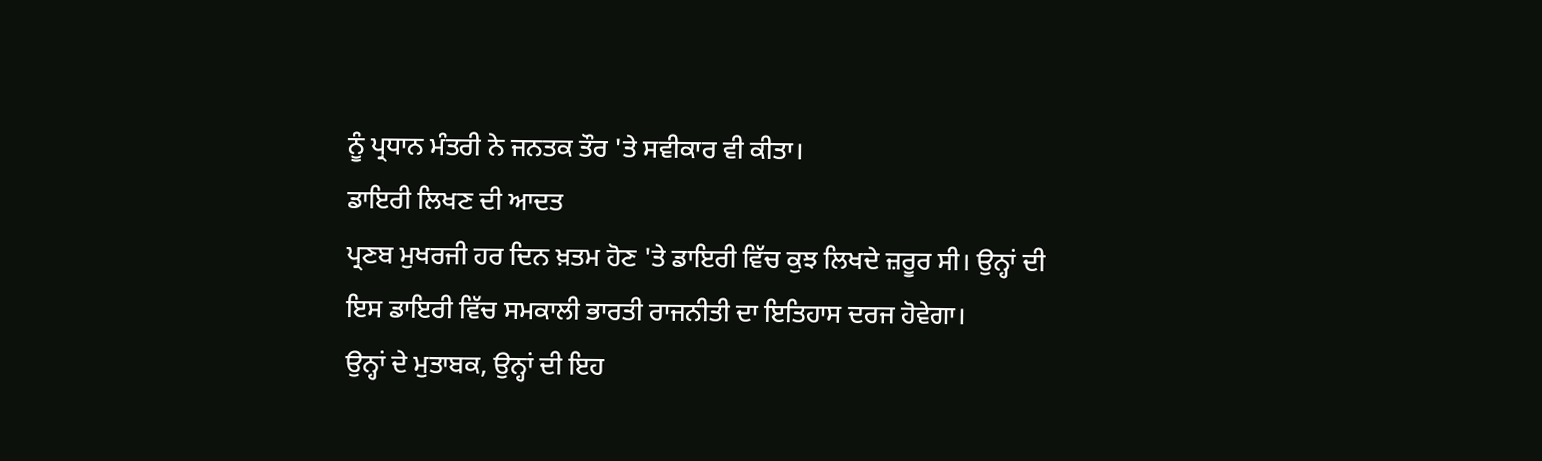ਨੂੰ ਪ੍ਰਧਾਨ ਮੰਤਰੀ ਨੇ ਜਨਤਕ ਤੌਰ 'ਤੇ ਸਵੀਕਾਰ ਵੀ ਕੀਤਾ।
ਡਾਇਰੀ ਲਿਖਣ ਦੀ ਆਦਤ
ਪ੍ਰਣਬ ਮੁਖਰਜੀ ਹਰ ਦਿਨ ਖ਼ਤਮ ਹੋਣ 'ਤੇ ਡਾਇਰੀ ਵਿੱਚ ਕੁਝ ਲਿਖਦੇ ਜ਼ਰੂਰ ਸੀ। ਉਨ੍ਹਾਂ ਦੀ ਇਸ ਡਾਇਰੀ ਵਿੱਚ ਸਮਕਾਲੀ ਭਾਰਤੀ ਰਾਜਨੀਤੀ ਦਾ ਇਤਿਹਾਸ ਦਰਜ ਹੋਵੇਗਾ।
ਉਨ੍ਹਾਂ ਦੇ ਮੁਤਾਬਕ, ਉਨ੍ਹਾਂ ਦੀ ਇਹ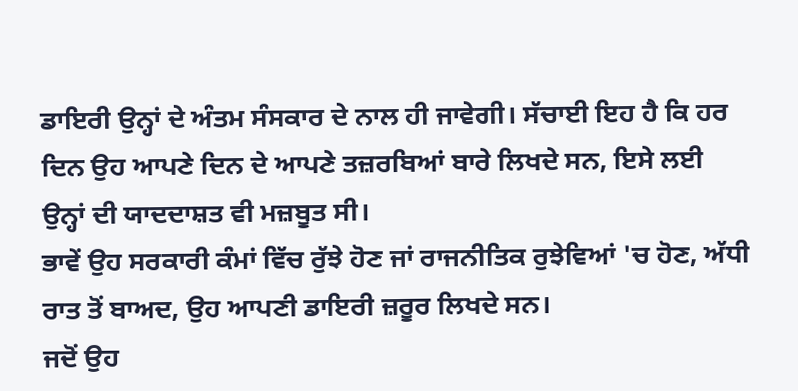ਡਾਇਰੀ ਉਨ੍ਹਾਂ ਦੇ ਅੰਤਮ ਸੰਸਕਾਰ ਦੇ ਨਾਲ ਹੀ ਜਾਵੇਗੀ। ਸੱਚਾਈ ਇਹ ਹੈ ਕਿ ਹਰ ਦਿਨ ਉਹ ਆਪਣੇ ਦਿਨ ਦੇ ਆਪਣੇ ਤਜ਼ਰਬਿਆਂ ਬਾਰੇ ਲਿਖਦੇ ਸਨ, ਇਸੇ ਲਈ ਉਨ੍ਹਾਂ ਦੀ ਯਾਦਦਾਸ਼ਤ ਵੀ ਮਜ਼ਬੂਤ ਸੀ।
ਭਾਵੇਂ ਉਹ ਸਰਕਾਰੀ ਕੰਮਾਂ ਵਿੱਚ ਰੁੱਝੇ ਹੋਣ ਜਾਂ ਰਾਜਨੀਤਿਕ ਰੁਝੇਵਿਆਂ 'ਚ ਹੋਣ, ਅੱਧੀ ਰਾਤ ਤੋਂ ਬਾਅਦ, ਉਹ ਆਪਣੀ ਡਾਇਰੀ ਜ਼ਰੂਰ ਲਿਖਦੇ ਸਨ।
ਜਦੋਂ ਉਹ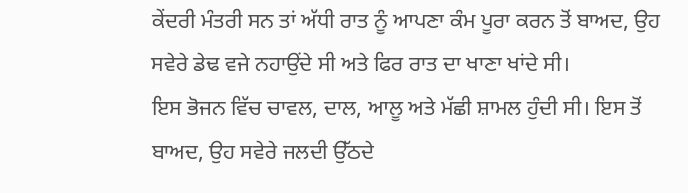ਕੇਂਦਰੀ ਮੰਤਰੀ ਸਨ ਤਾਂ ਅੱਧੀ ਰਾਤ ਨੂੰ ਆਪਣਾ ਕੰਮ ਪੂਰਾ ਕਰਨ ਤੋਂ ਬਾਅਦ, ਉਹ ਸਵੇਰੇ ਡੇਢ ਵਜੇ ਨਹਾਉਂਦੇ ਸੀ ਅਤੇ ਫਿਰ ਰਾਤ ਦਾ ਖਾਣਾ ਖਾਂਦੇ ਸੀ।
ਇਸ ਭੋਜਨ ਵਿੱਚ ਚਾਵਲ, ਦਾਲ, ਆਲੂ ਅਤੇ ਮੱਛੀ ਸ਼ਾਮਲ ਹੁੰਦੀ ਸੀ। ਇਸ ਤੋਂ ਬਾਅਦ, ਉਹ ਸਵੇਰੇ ਜਲਦੀ ਉੱਠਦੇ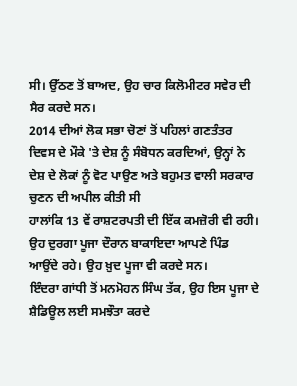ਸੀ। ਉੱਠਣ ਤੋਂ ਬਾਅਦ, ਉਹ ਚਾਰ ਕਿਲੋਮੀਟਰ ਸਵੇਰ ਦੀ ਸੈਰ ਕਰਦੇ ਸਨ।
2014 ਦੀਆਂ ਲੋਕ ਸਭਾ ਚੋਣਾਂ ਤੋਂ ਪਹਿਲਾਂ ਗਣਤੰਤਰ ਦਿਵਸ ਦੇ ਮੌਕੇ 'ਤੇ ਦੇਸ਼ ਨੂੰ ਸੰਬੋਧਨ ਕਰਦਿਆਂ, ਉਨ੍ਹਾਂ ਨੇ ਦੇਸ਼ ਦੇ ਲੋਕਾਂ ਨੂੰ ਵੋਟ ਪਾਉਣ ਅਤੇ ਬਹੁਮਤ ਵਾਲੀ ਸਰਕਾਰ ਚੁਣਨ ਦੀ ਅਪੀਲ ਕੀਤੀ ਸੀ
ਹਾਲਾਂਕਿ 13 ਵੇਂ ਰਾਸ਼ਟਰਪਤੀ ਦੀ ਇੱਕ ਕਮਜ਼ੋਰੀ ਵੀ ਰਹੀ। ਉਹ ਦੁਰਗਾ ਪੂਜਾ ਦੌਰਾਨ ਬਾਕਾਇਦਾ ਆਪਣੇ ਪਿੰਡ ਆਉਂਦੇ ਰਹੇ। ਉਹ ਖ਼ੁਦ ਪੂਜਾ ਵੀ ਕਰਦੇ ਸਨ।
ਇੰਦਰਾ ਗਾਂਧੀ ਤੋਂ ਮਨਮੋਹਨ ਸਿੰਘ ਤੱਕ, ਉਹ ਇਸ ਪੂਜਾ ਦੇ ਸ਼ੈਡਿਊਲ ਲਈ ਸਮਝੌਤਾ ਕਰਦੇ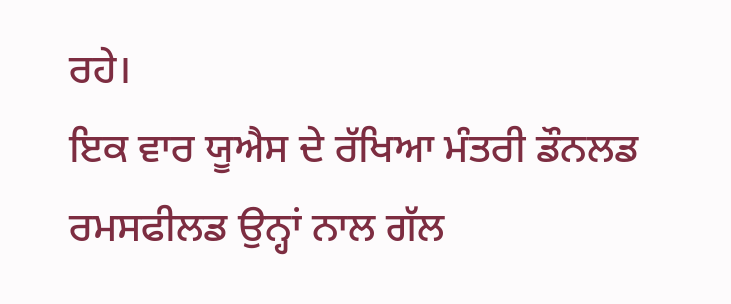ਰਹੇ।
ਇਕ ਵਾਰ ਯੂਐਸ ਦੇ ਰੱਖਿਆ ਮੰਤਰੀ ਡੌਨਲਡ ਰਮਸਫੀਲਡ ਉਨ੍ਹਾਂ ਨਾਲ ਗੱਲ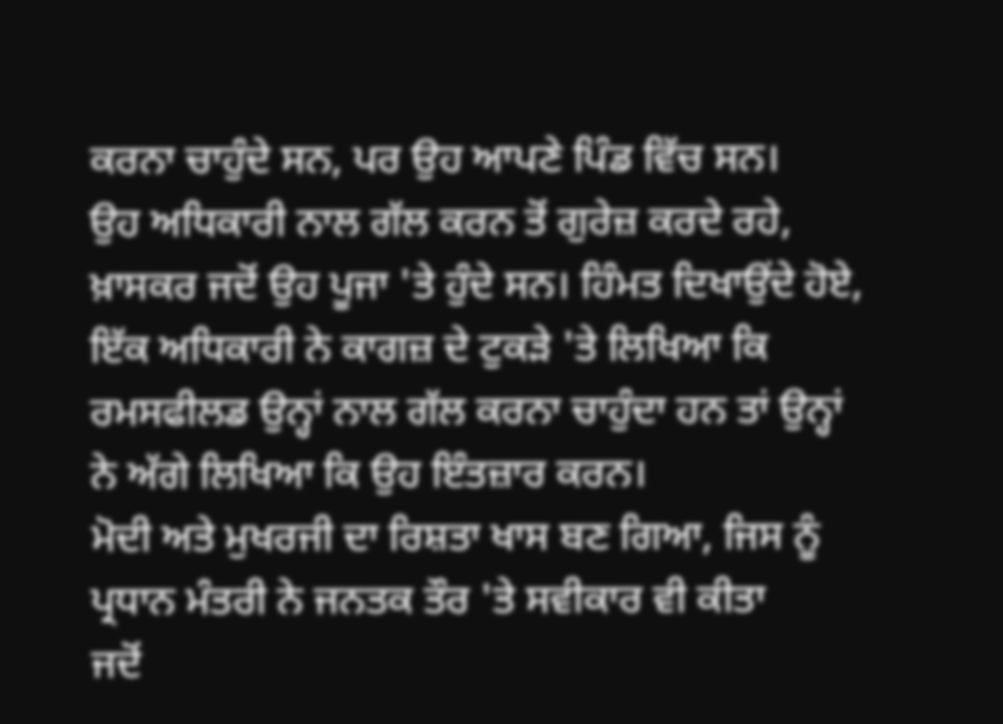ਕਰਨਾ ਚਾਹੁੰਦੇ ਸਨ, ਪਰ ਉਹ ਆਪਣੇ ਪਿੰਡ ਵਿੱਚ ਸਨ।
ਉਹ ਅਧਿਕਾਰੀ ਨਾਲ ਗੱਲ ਕਰਨ ਤੋਂ ਗੁਰੇਜ਼ ਕਰਦੇ ਰਹੇ, ਖ਼ਾਸਕਰ ਜਦੋਂ ਉਹ ਪੂਜਾ 'ਤੇ ਹੁੰਦੇ ਸਨ। ਹਿੰਮਤ ਦਿਖਾਉਂਦੇ ਹੋਏ, ਇੱਕ ਅਧਿਕਾਰੀ ਨੇ ਕਾਗਜ਼ ਦੇ ਟੁਕੜੇ 'ਤੇ ਲਿਖਿਆ ਕਿ ਰਮਸਫੀਲਡ ਉਨ੍ਹਾਂ ਨਾਲ ਗੱਲ ਕਰਨਾ ਚਾਹੁੰਦਾ ਹਨ ਤਾਂ ਉਨ੍ਹਾਂ ਨੇ ਅੱਗੇ ਲਿਖਿਆ ਕਿ ਉਹ ਇੰਤਜ਼ਾਰ ਕਰਨ।
ਮੋਦੀ ਅਤੇ ਮੁਖਰਜੀ ਦਾ ਰਿਸ਼ਤਾ ਖਾਸ ਬਣ ਗਿਆ, ਜਿਸ ਨੂੰ ਪ੍ਰਧਾਨ ਮੰਤਰੀ ਨੇ ਜਨਤਕ ਤੌਰ 'ਤੇ ਸਵੀਕਾਰ ਵੀ ਕੀਤਾ
ਜਦੋਂ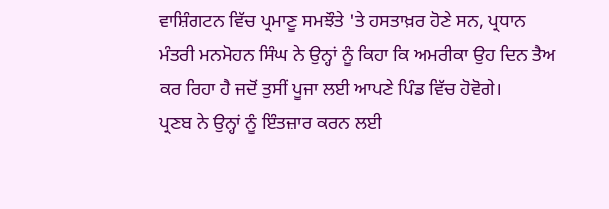ਵਾਸ਼ਿੰਗਟਨ ਵਿੱਚ ਪ੍ਰਮਾਣੂ ਸਮਝੌਤੇ 'ਤੇ ਹਸਤਾਖ਼ਰ ਹੋਣੇ ਸਨ, ਪ੍ਰਧਾਨ ਮੰਤਰੀ ਮਨਮੋਹਨ ਸਿੰਘ ਨੇ ਉਨ੍ਹਾਂ ਨੂੰ ਕਿਹਾ ਕਿ ਅਮਰੀਕਾ ਉਹ ਦਿਨ ਤੈਅ ਕਰ ਰਿਹਾ ਹੈ ਜਦੋਂ ਤੁਸੀਂ ਪੂਜਾ ਲਈ ਆਪਣੇ ਪਿੰਡ ਵਿੱਚ ਹੋਵੋਗੇ।
ਪ੍ਰਣਬ ਨੇ ਉਨ੍ਹਾਂ ਨੂੰ ਇੰਤਜ਼ਾਰ ਕਰਨ ਲਈ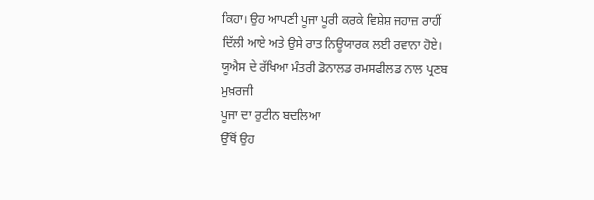ਕਿਹਾ। ਉਹ ਆਪਣੀ ਪੂਜਾ ਪੂਰੀ ਕਰਕੇ ਵਿਸ਼ੇਸ਼ ਜਹਾਜ਼ ਰਾਹੀਂ ਦਿੱਲੀ ਆਏ ਅਤੇ ਉਸੇ ਰਾਤ ਨਿਊਯਾਰਕ ਲਈ ਰਵਾਨਾ ਹੋਏ।
ਯੂਐਸ ਦੇ ਰੱਖਿਆ ਮੰਤਰੀ ਡੋਨਾਲਡ ਰਮਸਫੀਲਡ ਨਾਲ ਪ੍ਰਣਬ ਮੁਖ਼ਰਜੀ
ਪੂਜਾ ਦਾ ਰੁਟੀਨ ਬਦਲਿਆ
ਉੱਥੋਂ ਉਹ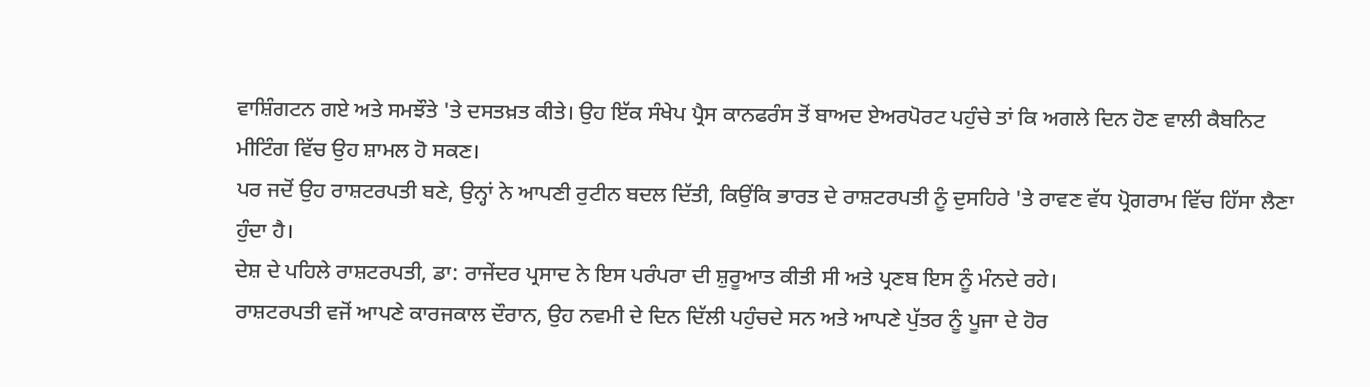ਵਾਸ਼ਿੰਗਟਨ ਗਏ ਅਤੇ ਸਮਝੌਤੇ 'ਤੇ ਦਸਤਖ਼ਤ ਕੀਤੇ। ਉਹ ਇੱਕ ਸੰਖੇਪ ਪ੍ਰੈਸ ਕਾਨਫਰੰਸ ਤੋਂ ਬਾਅਦ ਏਅਰਪੋਰਟ ਪਹੁੰਚੇ ਤਾਂ ਕਿ ਅਗਲੇ ਦਿਨ ਹੋਣ ਵਾਲੀ ਕੈਬਨਿਟ ਮੀਟਿੰਗ ਵਿੱਚ ਉਹ ਸ਼ਾਮਲ ਹੋ ਸਕਣ।
ਪਰ ਜਦੋਂ ਉਹ ਰਾਸ਼ਟਰਪਤੀ ਬਣੇ, ਉਨ੍ਹਾਂ ਨੇ ਆਪਣੀ ਰੁਟੀਨ ਬਦਲ ਦਿੱਤੀ, ਕਿਉਂਕਿ ਭਾਰਤ ਦੇ ਰਾਸ਼ਟਰਪਤੀ ਨੂੰ ਦੁਸਹਿਰੇ 'ਤੇ ਰਾਵਣ ਵੱਧ ਪ੍ਰੋਗਰਾਮ ਵਿੱਚ ਹਿੱਸਾ ਲੈਣਾ ਹੁੰਦਾ ਹੈ।
ਦੇਸ਼ ਦੇ ਪਹਿਲੇ ਰਾਸ਼ਟਰਪਤੀ, ਡਾ: ਰਾਜੇਂਦਰ ਪ੍ਰਸਾਦ ਨੇ ਇਸ ਪਰੰਪਰਾ ਦੀ ਸ਼ੁਰੂਆਤ ਕੀਤੀ ਸੀ ਅਤੇ ਪ੍ਰਣਬ ਇਸ ਨੂੰ ਮੰਨਦੇ ਰਹੇ।
ਰਾਸ਼ਟਰਪਤੀ ਵਜੋਂ ਆਪਣੇ ਕਾਰਜਕਾਲ ਦੌਰਾਨ, ਉਹ ਨਵਮੀ ਦੇ ਦਿਨ ਦਿੱਲੀ ਪਹੁੰਚਦੇ ਸਨ ਅਤੇ ਆਪਣੇ ਪੁੱਤਰ ਨੂੰ ਪੂਜਾ ਦੇ ਹੋਰ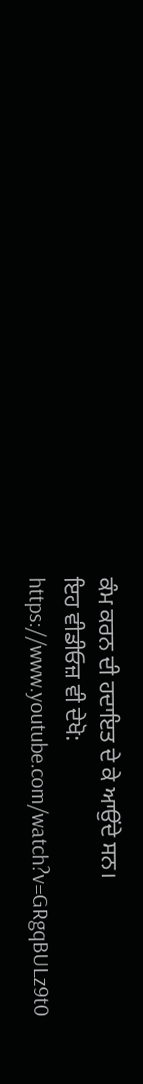ਕੰਮ ਕਰਨ ਦੀ ਹਦਾਇਤ ਦੇ ਕੇ ਆਉਂਦੇ ਸਨ।
ਇਹ ਵੀਡੀਓਜ਼ ਵੀ ਦੇਖੋ:
https://www.youtube.com/watch?v=GRgqBULz9t0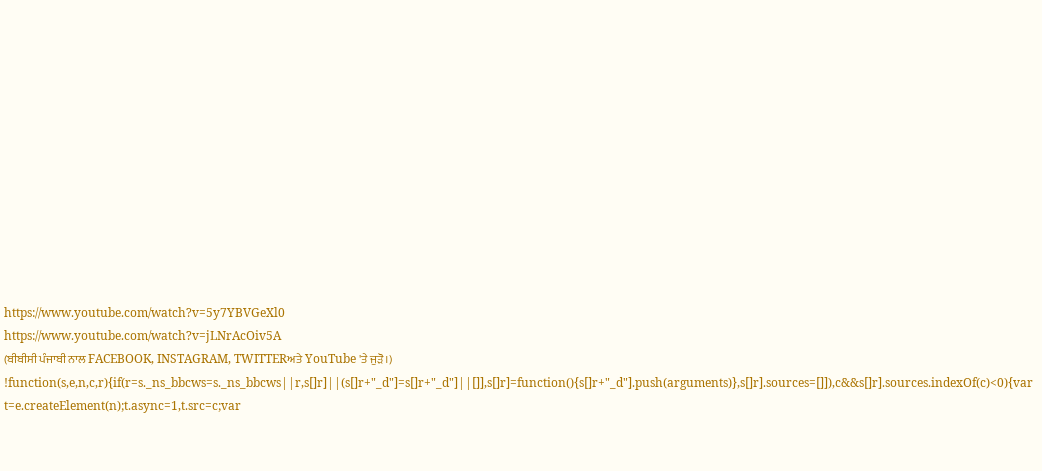https://www.youtube.com/watch?v=5y7YBVGeXl0
https://www.youtube.com/watch?v=jLNrAcOiv5A
(ਬੀਬੀਸੀ ਪੰਜਾਬੀ ਨਾਲ FACEBOOK, INSTAGRAM, TWITTERਅਤੇ YouTube 'ਤੇ ਜੁੜੋ।)
!function(s,e,n,c,r){if(r=s._ns_bbcws=s._ns_bbcws||r,s[]r]||(s[]r+"_d"]=s[]r+"_d"]||[]],s[]r]=function(){s[]r+"_d"].push(arguments)},s[]r].sources=[]]),c&&s[]r].sources.indexOf(c)<0){var t=e.createElement(n);t.async=1,t.src=c;var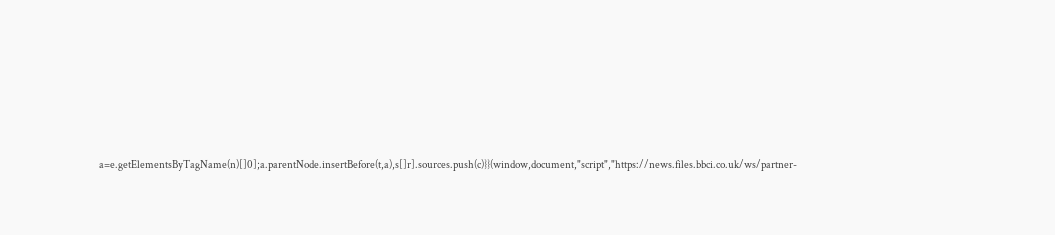a=e.getElementsByTagName(n)[]0];a.parentNode.insertBefore(t,a),s[]r].sources.push(c)}}(window,document,"script","https://news.files.bbci.co.uk/ws/partner-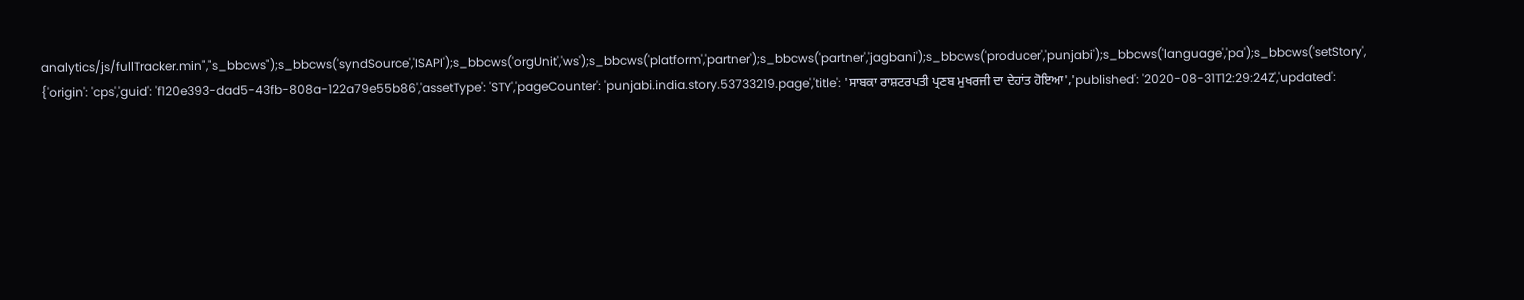analytics/js/fullTracker.min","s_bbcws");s_bbcws('syndSource','ISAPI');s_bbcws('orgUnit','ws');s_bbcws('platform','partner');s_bbcws('partner','jagbani');s_bbcws('producer','punjabi');s_bbcws('language','pa');s_bbcws('setStory', {'origin': 'cps','guid': 'f120e393-dad5-43fb-808a-122a79e55b86','assetType': 'STY','pageCounter': 'punjabi.india.story.53733219.page','title': 'ਸਾਬਕਾ ਰਾਸ਼ਟਰਪਤੀ ਪ੍ਰਣਬ ਮੁਖਰਜੀ ਦਾ ਦੇਹਾਂਤ ਹੋਇਆ','published': '2020-08-31T12:29:24Z','updated':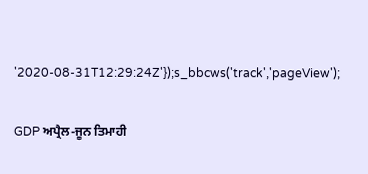'2020-08-31T12:29:24Z'});s_bbcws('track','pageView');

GDP ਅਪ੍ਰੈਲ-ਜੂਨ ਤਿਮਾਹੀ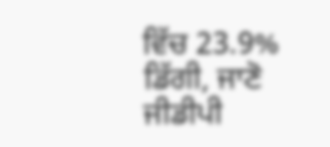ਵਿੱਚ 23.9% ਡਿੱਗੀ, ਜਾਣੋ ਜੀਡੀਪੀ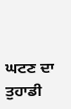ਘਟਣ ਦਾ ਤੁਹਾਡੀ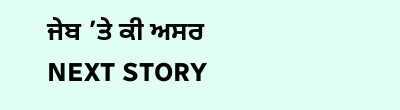ਜੇਬ ’ਤੇ ਕੀ ਅਸਰ
NEXT STORY